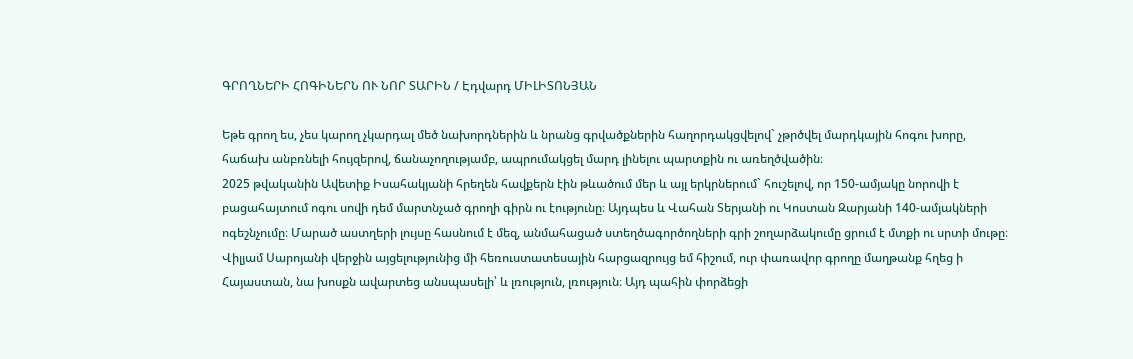ԳՐՈՂՆԵՐԻ ՀՈԳԻՆԵՐՆ ՈՒ ՆՈՐ ՏԱՐԻՆ / Էդվարդ ՄԻԼԻՏՈՆՅԱՆ

Եթե գրող ես, չես կարող չկարդալ մեծ նախորդներին և նրանց գրվածքներին հաղորդակցվելով` չթրծվել մարդկային հոգու խորը, հաճախ անբռնելի հույզերով, ճանաչողությամբ, ապրումակցել մարդ լինելու պարտքին ու առեղծվածին։
2025 թվականին Ավետիք Իսահակյանի հրեղեն հավքերն էին թևածում մեր և այլ երկրներում` հուշելով, որ 150-ամյակը նորովի է բացահայտում ոգու սովի դեմ մարտնչած գրողի գիրն ու էությունը։ Այդպես և Վահան Տերյանի ու Կոստան Զարյանի 140-ամյակների ոգեշնչումը։ Մարած աստղերի լույսը հասնում է մեզ, անմահացած ստեղծագործողների գրի շողարձակումը ցրում է մտքի ու սրտի մութը։
Վիլյամ Սարոյանի վերջին այցելությունից մի հեռուստատեսային հարցազրույց եմ հիշում, ուր փառավոր գրողը մաղթանք հղեց ի Հայաստան, նա խոսքն ավարտեց անսպասելի՝ և լռություն, լռություն։ Այդ պահին փորձեցի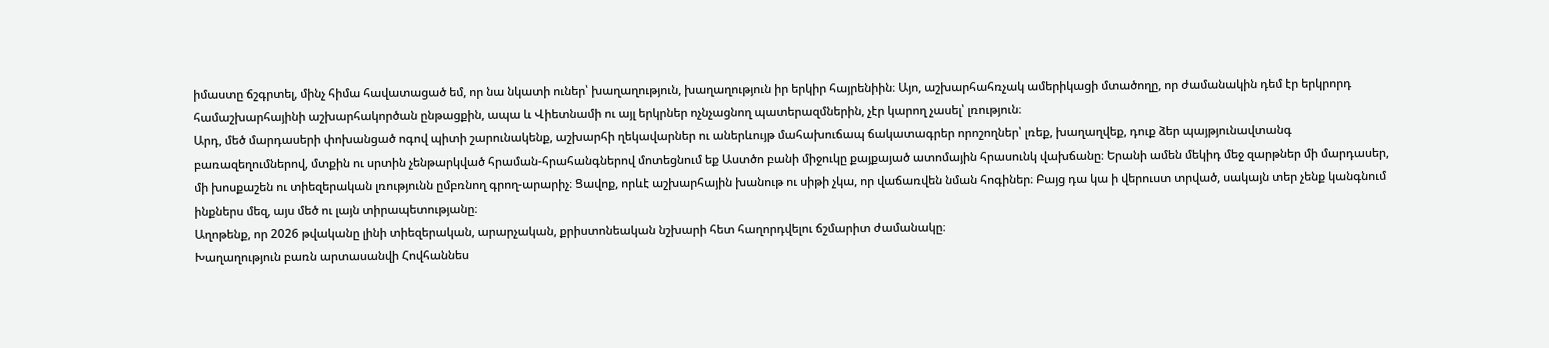իմաստը ճշգրտել, մինչ հիմա հավատացած եմ, որ նա նկատի ուներ՝ խաղաղություն, խաղաղություն իր երկիր հայրենիին։ Այո, աշխարհահռչակ ամերիկացի մտածողը, որ ժամանակին դեմ էր երկրորդ համաշխարհայինի աշխարհակործան ընթացքին, ապա և Վիետնամի ու այլ երկրներ ոչնչացնող պատերազմներին, չէր կարող չասել՝ լռություն։
Արդ, մեծ մարդասերի փոխանցած ոգով պիտի շարունակենք, աշխարհի ղեկավարներ ու աներևույթ մահախուճապ ճակատագրեր որոշողներ՝ լռեք, խաղաղվեք, դուք ձեր պայթյունավտանգ բառազեղումներով, մտքին ու սրտին չենթարկված հրաման-հրահանգներով մոտեցնում եք Աստծո բանի միջուկը քայքայած ատոմային հրասունկ վախճանը։ Երանի ամեն մեկիդ մեջ զարթներ մի մարդասեր, մի խոսքաշեն ու տիեզերական լռությունն ըմբռնող գրող-արարիչ։ Ցավոք, որևէ աշխարհային խանութ ու սիթի չկա, որ վաճառվեն նման հոգիներ։ Բայց դա կա ի վերուստ տրված, սակայն տեր չենք կանգնում ինքներս մեզ, այս մեծ ու լայն տիրապետությանը։
Աղոթենք, որ 2026 թվականը լինի տիեզերական, արարչական, քրիստոնեական նշխարի հետ հաղորդվելու ճշմարիտ ժամանակը։
Խաղաղություն բառն արտասանվի Հովհաննես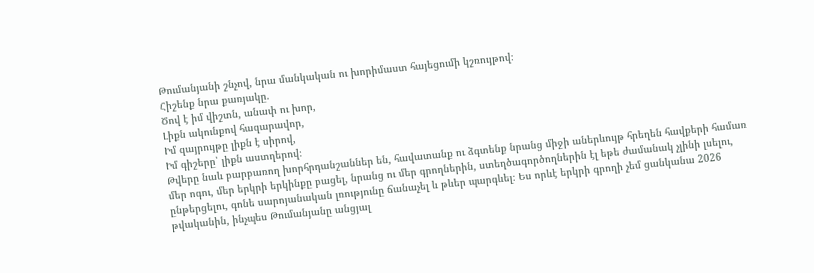Թումանյանի շնչով, նրա մանկական ու խորիմաստ հայեցումի կշռույթով։
Հիշենք նրա քառյակը.
Ծով է իմ վիշտն, անափ ու խոր,
Լիքն ակունքով հազարավոր,
Իմ զայրույթը լիքն է սիրով,
Իմ գիշերը՝ լիքն աստղերով։
Թվերը նաև բարբառող խորհրդանշաններ են, հավատանք ու ձգտենք նրանց միջի աներևույթ հրեղեն հավքերի համառ մեր ոգու, մեր երկրի երկինքը բացել, նրանց ու մեր գրողներին, ստեղծագործողներին էլ եթե ժամանակ չլինի լսելու, ընթերցելու, գոնե սարոյանական լռությունը ճանաչել և թևեր պարգևել։ Ես որևէ երկրի գրողի չեմ ցանկանա 2026 թվականին, ինչպես Թումանյանը անցյալ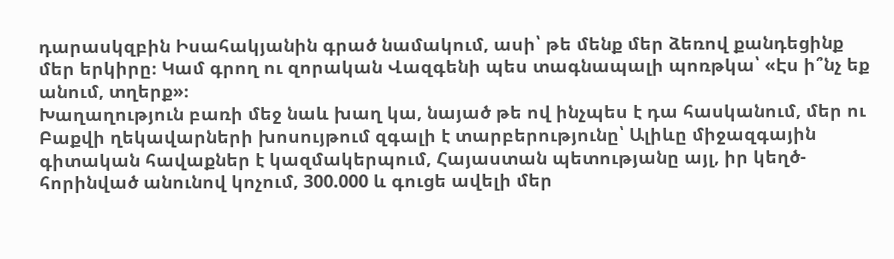դարասկզբին Իսահակյանին գրած նամակում, ասի՝ թե մենք մեր ձեռով քանդեցինք մեր երկիրը։ Կամ գրող ու զորական Վազգենի պես տագնապալի պոռթկա՝ «Էս ի՞նչ եք անում, տղերք»։
Խաղաղություն բառի մեջ նաև խաղ կա, նայած թե ով ինչպես է դա հասկանում, մեր ու Բաքվի ղեկավարների խոսույթում զգալի է տարբերությունը՝ Ալիևը միջազգային գիտական հավաքներ է կազմակերպում, Հայաստան պետությանը այլ, իր կեղծ-հորինված անունով կոչում, 300.000 և գուցե ավելի մեր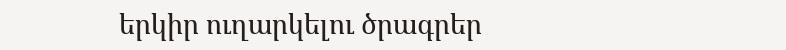երկիր ուղարկելու ծրագրեր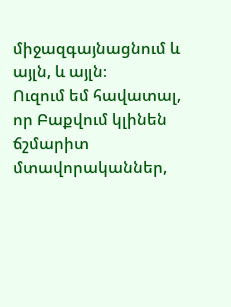միջազգայնացնում և այլն, և այլն։
Ուզում եմ հավատալ, որ Բաքվում կլինեն ճշմարիտ մտավորականներ,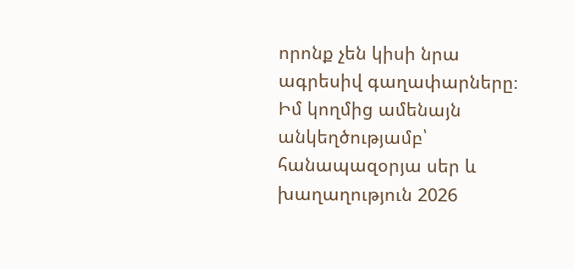որոնք չեն կիսի նրա ագրեսիվ գաղափարները։ Իմ կողմից ամենայն անկեղծությամբ՝ հանապազօրյա սեր և խաղաղություն 2026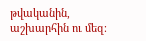թվականին, աշխարհին ու մեզ։